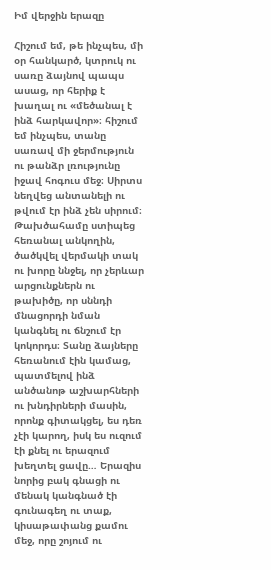Իմ վերջին երազը

Հիշում եմ, թե ինչպես, մի օր հանկարծ, կտրուկ ու սառը ձայնով պապս ասաց, որ հերիք է խաղալ ու «մեծանալ է ինձ հարկավոր»։ հիշում եմ ինչպես, տանը սառավ մի ջերմություն ու թանձր լռությունը իջավ հոգուս մեջ։ Սիրտս նեղվեց անտանելի ու թվում էր ինձ չեն սիրում։ Թախծահամը ստիպեց հեռանալ անկողին, ծածկվել վերմակի տակ ու խորը ննջել, որ չերևար արցունքներն ու թախիծը, որ սննդի մնացորդի նման կանգնել ու ճնշում էր կոկորդս։ Տանը ձայները հեռանում էին կամաց,  պատմելով ինձ անծանոթ աշխարհների ու խնդիրների մասին, որոնք գիտակցել, ես դեռ չէի կարող, իսկ ես ուզում էի քնել ու երազում խեղտել ցավը… Երազիս նորից բակ գնացի ու մենակ կանգնած էի գունագեղ ու տաք, կիսաթափանց քամու մեջ, որը շոյում ու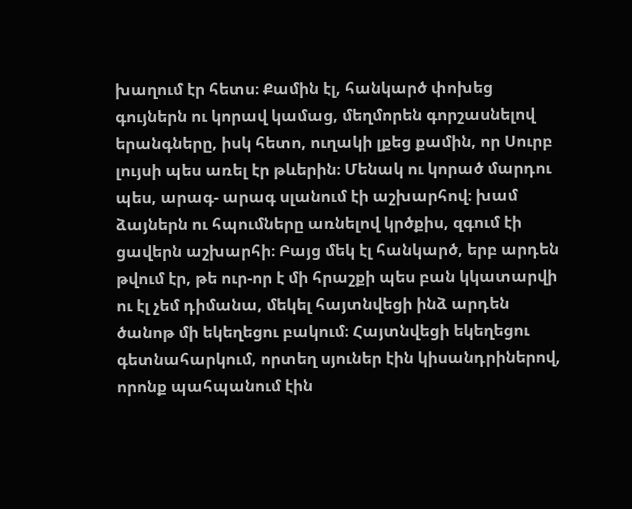խաղում էր հետս։ Քամին էլ, հանկարծ փոխեց գույներն ու կորավ կամաց, մեղմորեն գորշասնելով երանգները, իսկ հետո, ուղակի լքեց քամին, որ Սուրբ լույսի պես առել էր թևերին։ Մենակ ու կորած մարդու պես, արագ- արագ սլանում էի աշխարհով։ խամ ձայներն ու հպումները առնելով կրծքիս, զգում էի ցավերն աշխարհի։ Բայց մեկ էլ հանկարծ, երբ արդեն թվում էր, թե ուր-որ է մի հրաշքի պես բան կկատարվի ու էլ չեմ դիմանա, մեկել հայտնվեցի ինձ արդեն ծանոթ մի եկեղեցու բակում։ Հայտնվեցի եկեղեցու գետնահարկում, որտեղ սյուներ էին կիսանդրիներով, որոնք պահպանում էին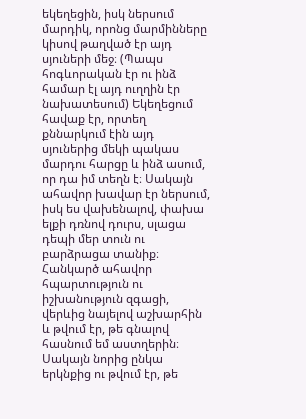եկեղեցին, իսկ ներսում մարդիկ, որոնց մարմինները կիսով թաղված էր այդ սյուների մեջ։ (Պապս հոգևորական էր ու ինձ համար էլ այդ ուղղին էր նախատեսում) Եկեղեցում հավաք էր, որտեղ քննարկում էին այդ սյուներից մեկի պակաս մարդու հարցը և ինձ ասում, որ դա իմ տեղն է։ Սակայն ահավոր խավար էր ներսում, իսկ ես վախենալով, փախա ելքի դռնով դուրս, սլացա դեպի մեր տուն ու բարձրացա տանիք։ Հանկարծ ահավոր հպարտություն ու իշխանություն զգացի, վերևից նայելով աշխարհին և թվում էր, թե գնալով հասնում եմ աստղերին։ Սակայն նորից ընկա երկնքից ու թվում էր, թե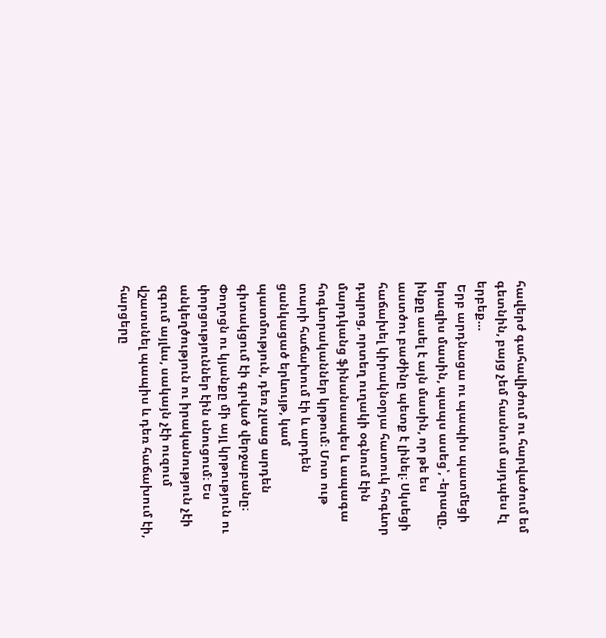հավերժ գահավիժում ու հարվածում եմ գետնին, բայց չեմ հասնում այդպես էլ երբեք…
 Երբ արդնացա ու պապիս պատմեցի երազիս մասին, պապս ասեց՝, -երազը, ինքը ասել է այն մասին, որ թե ես աստծու բաժինը պետք է լինել։ Սկսեցի հաճախել կիրակնօրյա հատուկ հոգևոր դպրոց, որտեղ ուղակի օգնում էին մարդկանց ֆինանսապես և ապագա հոգևորականներ կրթում։ Մոտ ութ տարի հաճախում էի և արդեն ցանկացած երևույթ, կամ պատմություն, դեռ չլսաց արդեն գիտակցում էի գրված վերջաբանը։ Փողոցն ու կյանքը մի այլ կրթություն ու փորցություններ էին սնուցում։ Ես անկեղծություն ու իրականություն չէի զգում այլևս, սակայն չէի ուզում վշատսնել պապիս և դեռ հաճախում էի, հարցերը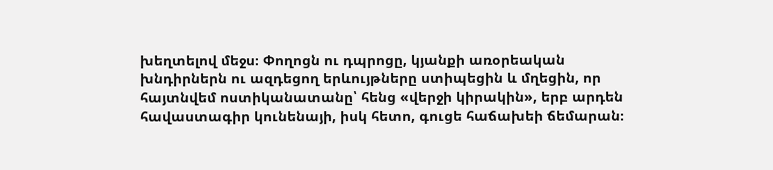խեղտելով մեջս։ Փողոցն ու դպրոցը, կյանքի առօրեական խնդիրներն ու ազդեցող երևույթները ստիպեցին և մղեցին, որ հայտնվեմ ոստիկանատանը՝ հենց «վերջի կիրակին», երբ արդեն հավաստագիր կունենայի, իսկ հետո, գուցե հաճախեի ճեմարան։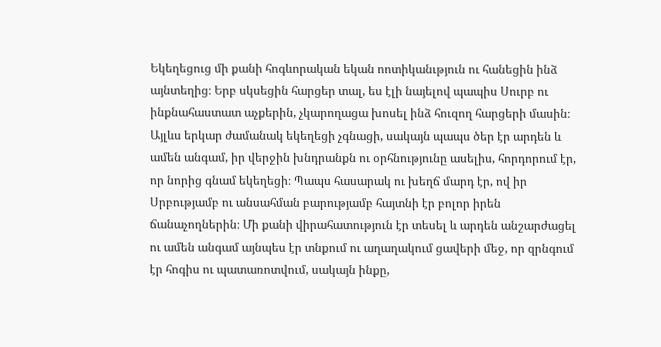Եկեղեցուց մի քանի հոգևորական եկան ոոտիկանւթյուն ու հանեցին ինձ այնտեղից։ Երբ սկսեցին հարցեր տալ, ես էլի նայելով պապիս Սուրբ ու ինքնահաստատ աչքերին, չկարողացա խոսել ինձ հուզող հարցերի մասին։ Այլևս երկար ժամանակ եկեղեցի չգնացի, սակայն պապս ծեր էր արդեն և ամեն անգամ, իր վերջին խնդրանքն ու օրհնությունը ասելիս, հորդորում էր, որ նորից գնամ եկեղեցի։ Պապս հասարակ ու խեղճ մարդ էր, ով իր Սրբությամբ ու անսահման բարությամբ հայտնի էր բոլոր իրեն ճանաչողներին։ Մի քանի վիրահատություն էր տեսել և արդեն անշարժացել ու ամեն անգամ այնպես էր տնքում ու աղաղակում ցավերի մեջ, որ զրնգում էր հոգիս ու պատառոտվում, սակայն ինքը,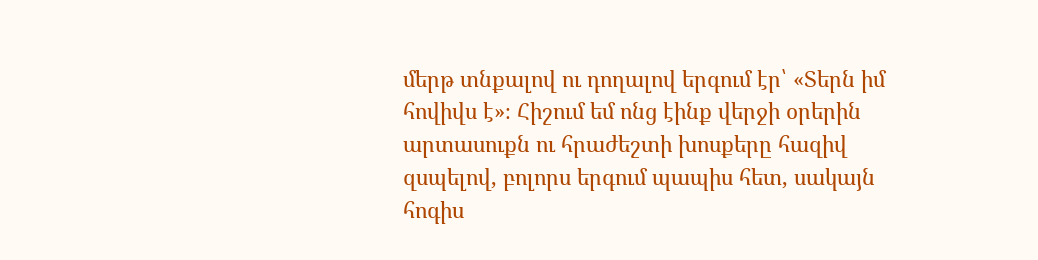մերթ տնքալով ու դողալով երգում էր՝ «Տերն իմ հովիվս է»։ Հիշում եմ ոնց էինք վերջի օրերին արտասուքն ու հրաժեշտի խոսքերը հազիվ զսպելով, բոլորս երգում պապիս հետ, սակայն հոգիս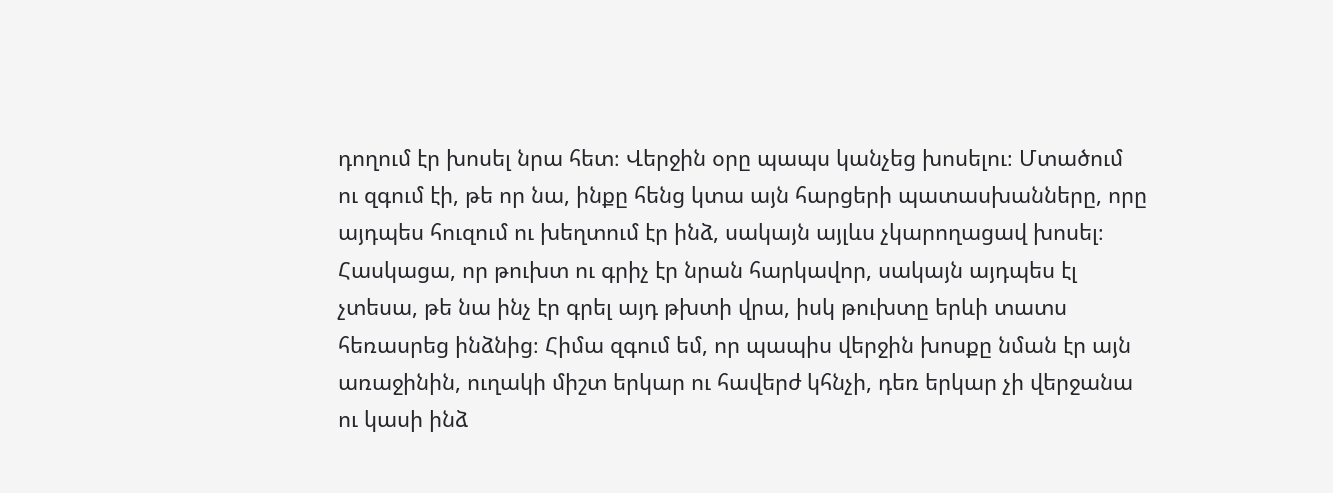դողում էր խոսել նրա հետ։ Վերջին օրը պապս կանչեց խոսելու։ Մտածում ու զգում էի, թե որ նա, ինքը հենց կտա այն հարցերի պատասխանները, որը այդպես հուզում ու խեղտում էր ինձ, սակայն այլևս չկարողացավ խոսել։ Հասկացա, որ թուխտ ու գրիչ էր նրան հարկավոր, սակայն այդպես էլ չտեսա, թե նա ինչ էր գրել այդ թխտի վրա, իսկ թուխտը երևի տատս հեռասրեց ինձնից։ Հիմա զգում եմ, որ պապիս վերջին խոսքը նման էր այն առաջինին, ուղակի միշտ երկար ու հավերժ կհնչի, դեռ երկար չի վերջանա ու կասի ինձ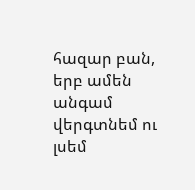հազար բան, երբ ամեն անգամ վերգտնեմ ու լսեմ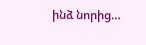ինձ նորից…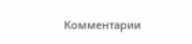Комментарии